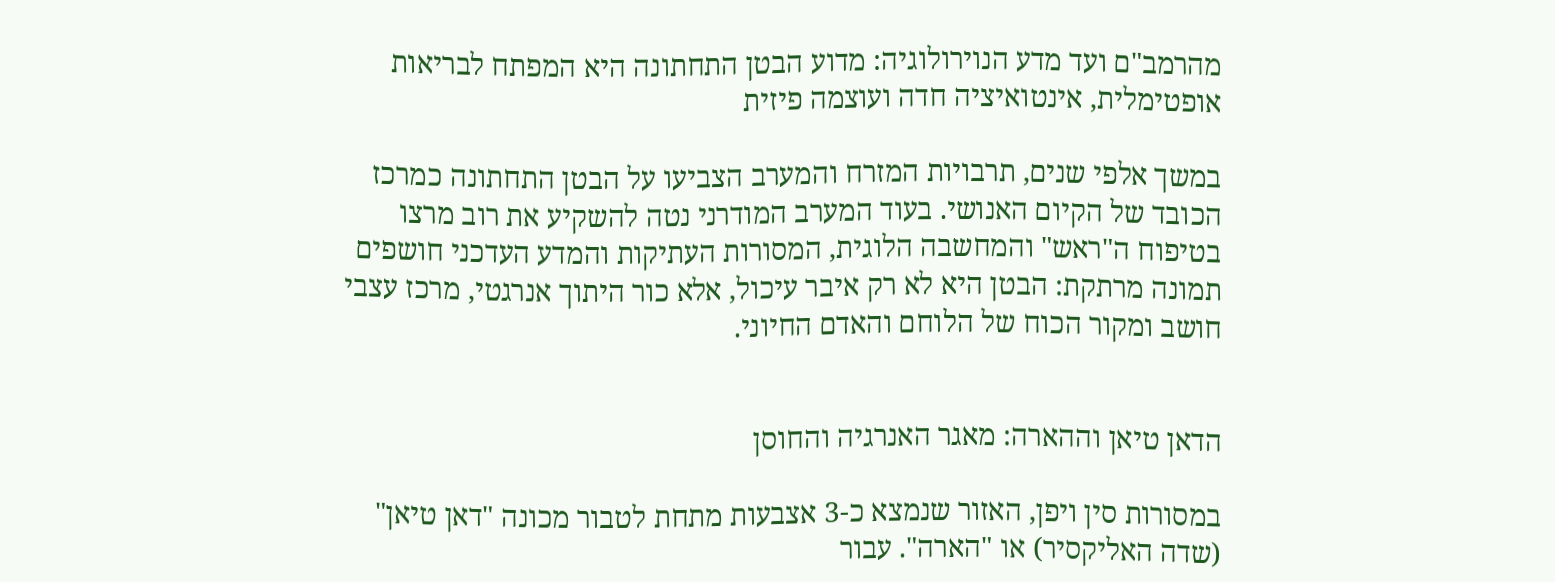מהרמב"ם ועד מדע הנוירולוגיה: מדוע הבטן התחתונה היא המפתח לבריאות אופטימלית, אינטואיציה חדה ועוצמה פיזית

במשך אלפי שנים, תרבויות המזרח והמערב הצביעו על הבטן התחתונה כמרכז הכובד של הקיום האנושי. בעוד המערב המודרני נטה להשקיע את רוב מרצו בטיפוח ה"ראש" והמחשבה הלוגית, המסורות העתיקות והמדע העדכני חושפים תמונה מרתקת: הבטן היא לא רק איבר עיכול, אלא כור היתוך אנרגטי, מרכז עצבי חושב ומקור הכוח של הלוחם והאדם החיוני.


הדאן טיאן וההארה: מאגר האנרגיה והחוסן

במסורות סין ויפן, האזור שנמצא כ-3 אצבעות מתחת לטבור מכונה "דאן טיאן" (שדה האליקסיר) או "הארה". עבור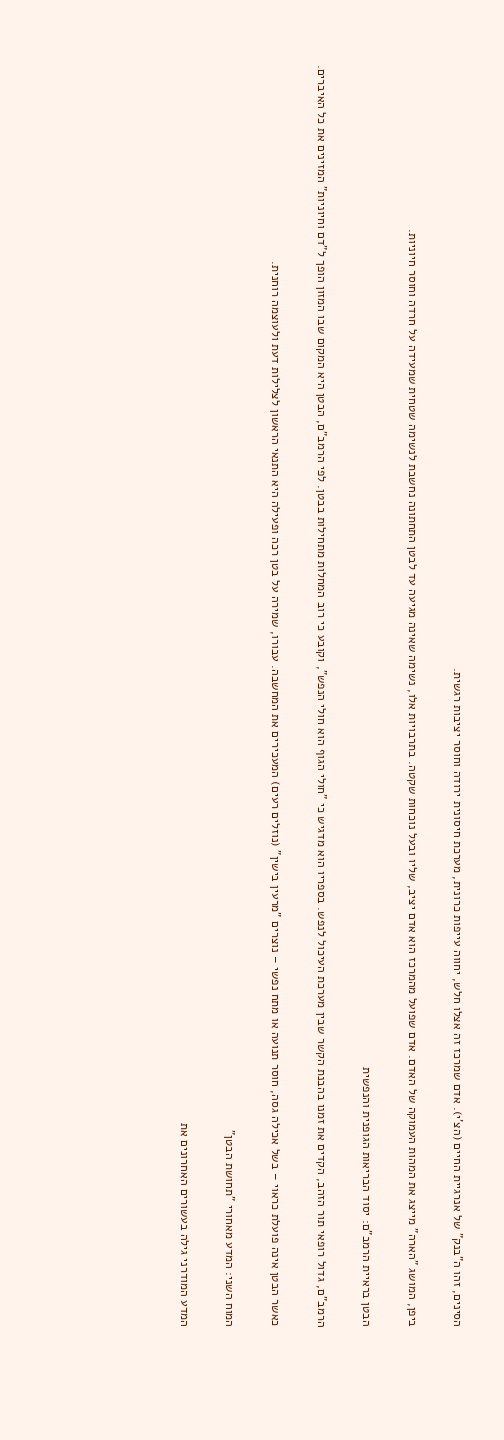הסינים, זהו ה"בנק" של אנרגיית החיים (הצ'י). אדם שמרכז זה אצלו חלש, יחווה עייפות כרונית, מערכת חיסונית ירודה וחוסר יציבות רגשית.

ביפן, המושג "הארה" מייצג את המהות העמוקה של האדם. אדם שפועל מהמרכז הוא אדם יציב, שליו ובעל נוכחות שקטה. בתרבויות אלו, נשימה שאינה מגיעה עד לבטן התחתונה נחשבת לנשימה שטחית שמעידה על חרדה וחוסר חיוניות.

הבטן בראיית הרמב"ם: יסוד הבריאות הגופנית והנפשית

הרמב"ם, גדול רופאי תור הזהב, הקדים את זמנו בהבנת הקשר שבין מערכת העיכול לנפש. בספריו הוא מדגיש כי "חולי הגוף הוא חולי הנפש", וקובע כי רוב המחלות מתחילות בבטן. לפי הרמב"ם, הבטן היא המקום שבו המזון הופך ל"דם וחיוניות" המזינים את כל האיברים.

כאשר הבטן אינה פועלת כראוי – בשל אכילה גסה, חוסר תנועה או מתח נפשי – נוצרים "מרעין בישין" (נוזלים רעים) המעכירים את המחשבה. עבורו, שמירה על בטן רכה ופעילה היא התנאי הראשון לצלילות דעת ולעוצמה רוחנית.

המוח השני: המדע מאחורי "תחושת הבטן"

המדע המודרני גילה בעשורים האחרונים את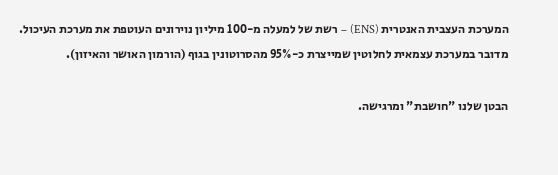המערכת העצבית האנטרית (ENS) – רשת של למעלה מ-100 מיליון נוירונים העוטפת את מערכת העיכול. מדובר במערכת עצמאית לחלוטין שמייצרת כ-95% מהסרוטונין בגוף (הורמון האושר והאיזון).

הבטן שלנו "חושבת" ומרגישה.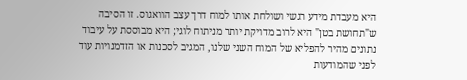היא מעבדת מידע רגשי ושולחת אותו למוח דרך עצב הוואגוס. זו הסיבה ש"תחושת בטן" היא לרוב מדויקת יותר מניתוח לוגי; היא מבוססת על עיבוד נתונים מהיר להפליא של המוח השני שלנו, המגיב לסכנות או הזדמנויות עוד לפני שהמודעות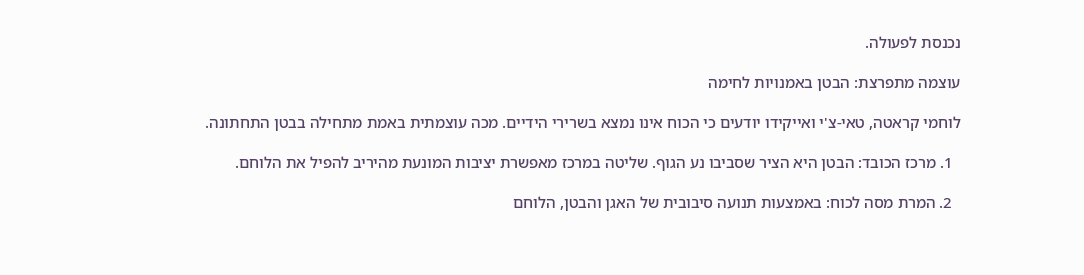נכנסת לפעולה.

עוצמה מתפרצת: הבטן באמנויות לחימה

לוחמי קראטה, טאי-צ'י ואייקידו יודעים כי הכוח אינו נמצא בשרירי הידיים. מכה עוצמתית באמת מתחילה בבטן התחתונה.

  1. מרכז הכובד: הבטן היא הציר שסביבו נע הגוף. שליטה במרכז מאפשרת יציבות המונעת מהיריב להפיל את הלוחם.

  2. המרת מסה לכוח: באמצעות תנועה סיבובית של האגן והבטן, הלוחם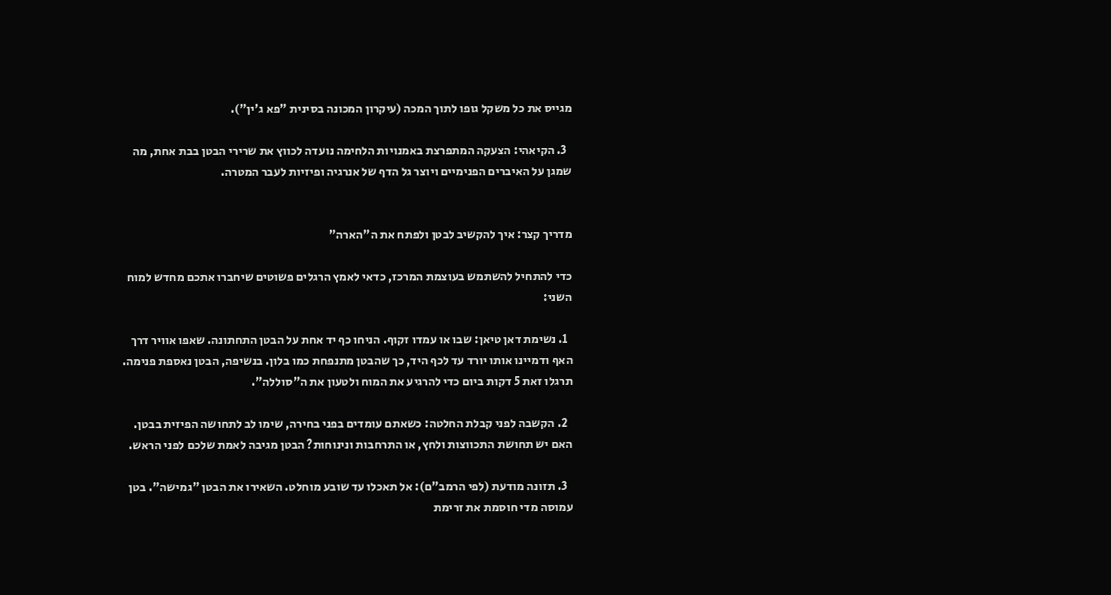מגייס את כל משקל גופו לתוך המכה (עיקרון המכונה בסינית "פא ג'ין").

  3. הקיאהי: הצעקה המתפרצת באמנויות הלחימה נועדה לכווץ את שרירי הבטן בבת אחת, מה שמגן על האיברים הפנימיים ויוצר גל הדף של אנרגיה ופיזיות לעבר המטרה.


מדריך קצר: איך להקשיב לבטן ולפתח את ה"הארה"

כדי להתחיל להשתמש בעוצמת המרכז, כדאי לאמץ הרגלים פשוטים שיחברו אתכם מחדש למוח השני:

  1. נשימת דאן טיאן: שבו או עמדו זקוף. הניחו כף יד אחת על הבטן התחתונה. שאפו אוויר דרך האף ודמיינו אותו יורד עד לכף היד, כך שהבטן מתנפחת כמו בלון. בנשיפה, הבטן נאספת פנימה. תרגלו זאת 5 דקות ביום כדי להרגיע את המוח ולטעון את ה"סוללה".

  2. הקשבה לפני קבלת החלטה: כשאתם עומדים בפני בחירה, שימו לב לתחושה הפיזית בבטן. האם יש תחושת התכווצות ולחץ, או התרחבות ונינוחות? הבטן מגיבה לאמת שלכם לפני הראש.

  3. תזונה מודעת (לפי הרמב"ם): אל תאכלו עד שובע מוחלט. השאירו את הבטן "גמישה". בטן עמוסה מדי חוסמת את זרימת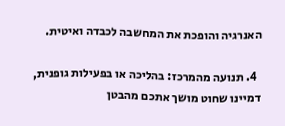האנרגיה והופכת את המחשבה לכבדה ואיטית.

  4. תנועה מהמרכז: בהליכה או בפעילות גופנית, דמיינו שחוט מושך אתכם מהבטן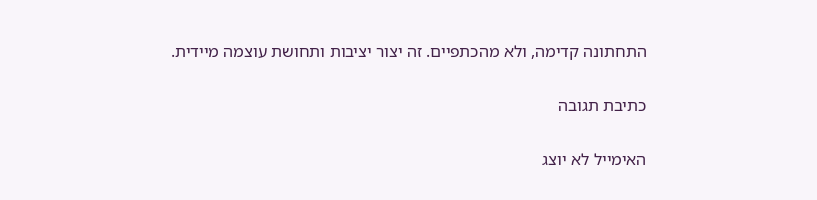התחתונה קדימה, ולא מהכתפיים. זה יצור יציבות ותחושת עוצמה מיידית.

כתיבת תגובה

האימייל לא יוצג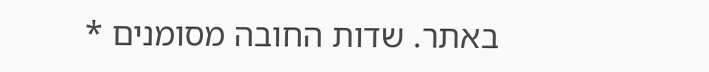באתר. שדות החובה מסומנים *